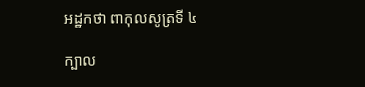អដ្ឋកថា ពាកុលសូត្រទី ៤

ក្បាល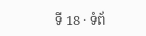ទី 18 · ទំព័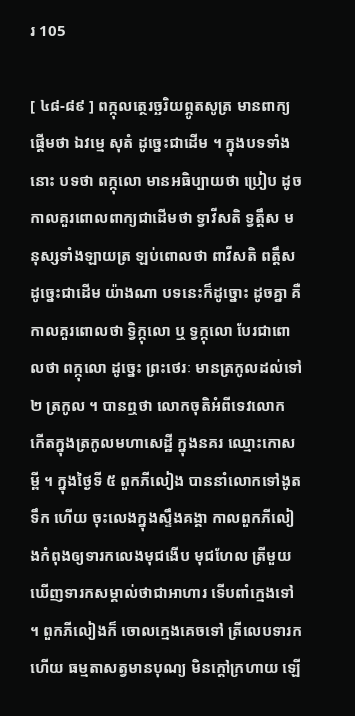រ 105

[ ៤៨-៨៩ ] ពក្កុលត្ថេរច្ឆរិយព្ភូតសូត្រ មានពាក្យផ្តើមថា ឯវម្មេ សុតំ ដូច្នេះជាដើម ។ ក្នុងបទទាំងនោះ បទថា ពក្កុលោ មានអធិប្បាយថា ប្រៀប ដូចកាលគួរពោលពាក្យជាដើមថា ទ្វាវីសតិ ទ្វត្តឹស មនុស្សទាំងឡាយត្រ ឡប់ពោលថា ពាវីសតិ ពត្តឹស ដូច្នេះជាដើម យ៉ាងណា បទនេះក៏ដូច្នោះ ដូចគ្នា គឺកាលគួរពោលថា ទ្វិក្កុលោ ឬ ទ្វក្កុលោ បែរជាពោលថា ពក្កុលោ ដូច្នេះ ព្រះថេរៈ មានត្រកូលដល់ទៅ ២ ត្រកូល ។ បានឮថា លោកចុតិអំពីទេវលោក កើតក្នុងត្រកូលមហាសេដ្ឋី ក្នុងនគរ ឈ្មោះកោសម្ពី ។ ក្នុងថ្ងៃទី ៥ ពួកភីលៀង បាននាំលោកទៅងូតទឹក ហើយ ចុះលេងក្នុងស្ទឹងគង្គា កាលពួកភីលៀងកំពុងឲ្យទារកលេងមុជងើប មុជហែល ត្រីមួយឃើញទារកសម្គាល់ថាជាអាហារ ទើបពាំក្មេងទៅ ។ ពួកភីលៀងក៏ ចោលក្មេងគេចទៅ ត្រីលេបទារកហើយ ធម្មតាសត្វមានបុណ្យ មិនក្តៅក្រហាយ ឡើ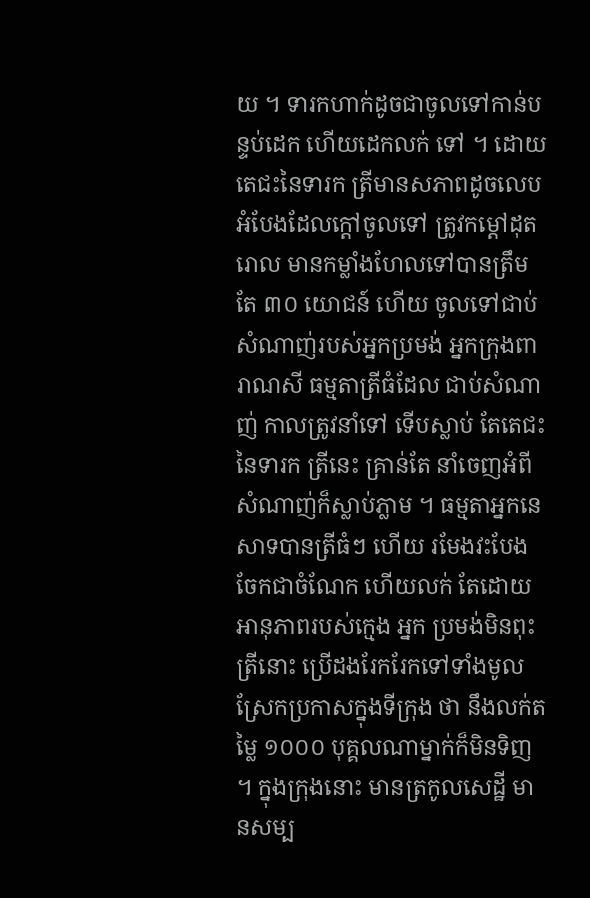យ ។ ទារកហាក់ដូចជាចូលទៅកាន់បន្ទប់ដេក ហើយដេកលក់ ទៅ ។ ដោយតេជះនៃទារក ត្រីមានសភាពដូចលេបអំបែងដែលក្តៅចូលទៅ ត្រូវកម្តៅដុតរោល មានកម្លាំងហែលទៅបានត្រឹមតែ ៣០ យោជន៍ ហើយ ចូលទៅជាប់សំណាញ់របស់អ្នកប្រមង់ អ្នកក្រុងពារាណសី ធម្មតាត្រីធំដែល ជាប់សំណាញ់ កាលត្រូវនាំទៅ ទើបស្លាប់ តែតេជះនៃទារក ត្រីនេះ គ្រាន់តែ នាំចេញអំពីសំណាញ់ក៏ស្លាប់ភ្លាម ។ ធម្មតាអ្នកនេសាទបានត្រីធំៗ ហើយ រមែងវះបែងចែកជាចំណែក ហើយលក់ តែដោយអានុភាពរបស់ក្មេង អ្នក ប្រមង់មិនពុះត្រីនោះ ប្រើដងរែករែកទៅទាំងមូល ស្រែកប្រកាសក្នុងទីក្រុង ថា នឹងលក់តម្លៃ ១០០០ បុគ្គលណាម្នាក់ក៏មិនទិញ ។ ក្នុងក្រុងនោះ មានត្រកូលសេដ្ឋី មានសម្ប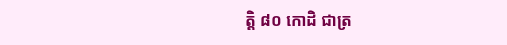ត្តិ ៨០ កោដិ ជាត្រ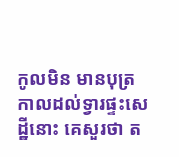កូលមិន មានបុត្រ កាលដល់ទ្វារផ្ទះសេដ្ឋីនោះ គេសួរថា ត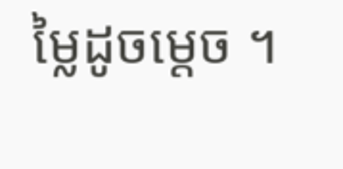ម្លៃដូចម្តេច ។